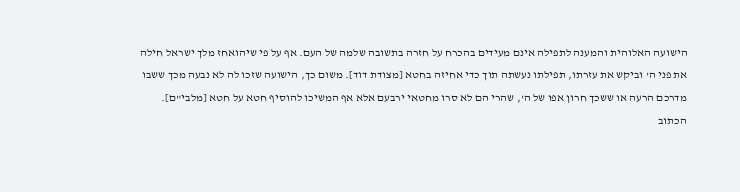הישועה האלוהית והמענה לתפילה אינם מעידים בהכרח על חזרה בתשובה שלמה של העם. אף על פי שיהואחז מלך ישראל חילה את פני ה' וביקש את עזרתו, תפילתו נעשתה תוך כדי אחיזה בחטא [מצודת דוד]. משום כך, הישועה שזכו לה לא נבעה מכך ששבו מדרכם הרעה או ששכך חרון אפו של ה', שהרי הם לא סרו מחטאי ירבעם אלא אף המשיכו להוסיף חטא על חטא [מלבי"ם].
הכתוב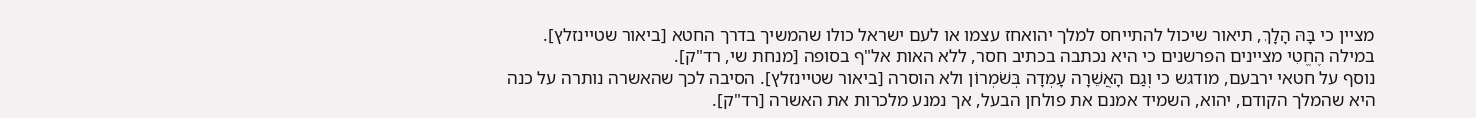מציין כי בָּהּ הָלָךְ, תיאור שיכול להתייחס למלך יהואחז עצמו או לעם ישראל כולו שהמשיך בדרך החטא [ביאור שטיינזלץ]. במילה הֶחֱטִי מציינים הפרשנים כי היא נכתבה בכתיב חסר, ללא האות אל"ף בסופה [מנחת שי, רד"ק].
נוסף על חטאי ירבעם, מודגש כי וְגַם הָאֲשֵׁרָה עָמְדָה בְּשֹׁמְרוֹן ולא הוסרה [ביאור שטיינזלץ]. הסיבה לכך שהאשרה נותרה על כנה היא שהמלך הקודם, יהוא, השמיד אמנם את פולחן הבעל, אך נמנע מלכרות את האשרה [רד"ק].